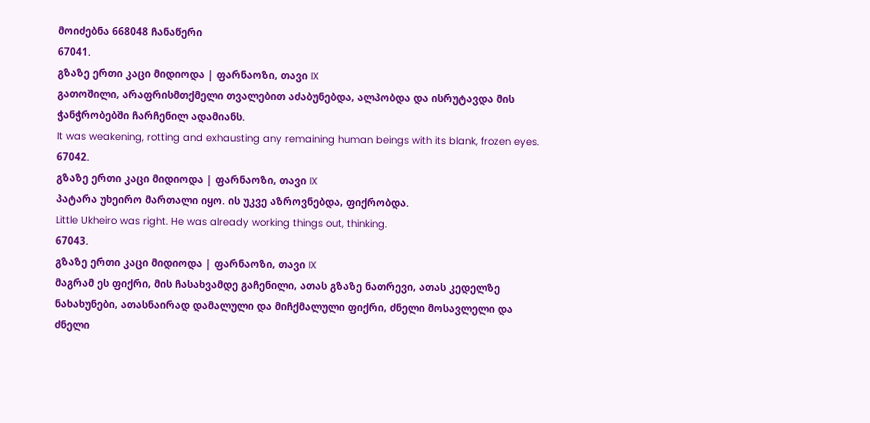მოიძებნა 668048 ჩანაწერი
67041.
გზაზე ერთი კაცი მიდიოდა | ფარნაოზი, თავი IX
გათოშილი, არაფრისმთქმელი თვალებით აძაბუნებდა, ალპობდა და ისრუტავდა მის ჭანჭრობებში ჩარჩენილ ადამიანს.
It was weakening, rotting and exhausting any remaining human beings with its blank, frozen eyes.
67042.
გზაზე ერთი კაცი მიდიოდა | ფარნაოზი, თავი IX
პატარა უხეირო მართალი იყო. ის უკვე აზროვნებდა, ფიქრობდა.
Little Ukheiro was right. He was already working things out, thinking.
67043.
გზაზე ერთი კაცი მიდიოდა | ფარნაოზი, თავი IX
მაგრამ ეს ფიქრი, მის ჩასახვამდე გაჩენილი, ათას გზაზე ნათრევი, ათას კედელზე ნახახუნები, ათასნაირად დამალული და მიჩქმალული ფიქრი, ძნელი მოსავლელი და ძნელი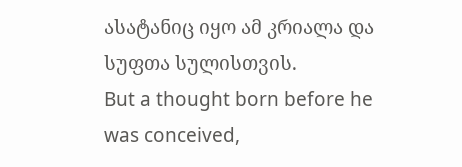ასატანიც იყო ამ კრიალა და სუფთა სულისთვის.
But a thought born before he was conceived,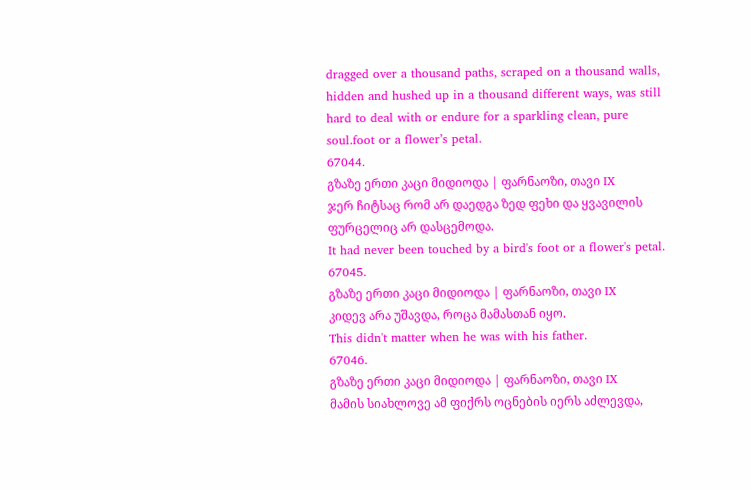dragged over a thousand paths, scraped on a thousand walls, hidden and hushed up in a thousand different ways, was still hard to deal with or endure for a sparkling clean, pure soul.foot or a flower’s petal.
67044.
გზაზე ერთი კაცი მიდიოდა | ფარნაოზი, თავი IX
ჯერ ჩიტსაც რომ არ დაედგა ზედ ფეხი და ყვავილის ფურცელიც არ დასცემოდა.
It had never been touched by a bird's foot or a flower's petal.
67045.
გზაზე ერთი კაცი მიდიოდა | ფარნაოზი, თავი IX
კიდევ არა უშავდა, როცა მამასთან იყო.
This didn't matter when he was with his father.
67046.
გზაზე ერთი კაცი მიდიოდა | ფარნაოზი, თავი IX
მამის სიახლოვე ამ ფიქრს ოცნების იერს აძლევდა,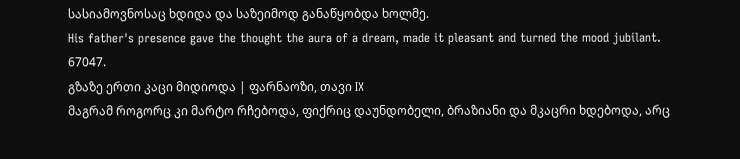სასიამოვნოსაც ხდიდა და საზეიმოდ განაწყობდა ხოლმე.
His father's presence gave the thought the aura of a dream, made it pleasant and turned the mood jubilant.
67047.
გზაზე ერთი კაცი მიდიოდა | ფარნაოზი, თავი IX
მაგრამ როგორც კი მარტო რჩებოდა, ფიქრიც დაუნდობელი, ბრაზიანი და მკაცრი ხდებოდა, არც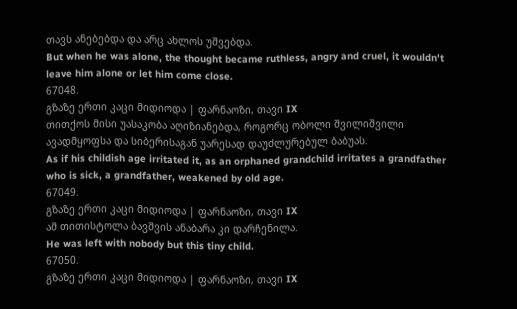თავს ანებებდა და არც ახლოს უშვებდა.
But when he was alone, the thought became ruthless, angry and cruel, it wouldn't leave him alone or let him come close.
67048.
გზაზე ერთი კაცი მიდიოდა | ფარნაოზი, თავი IX
თითქოს მისი უასაკობა აღიზიანებდა, როგორც ობოლი შვილიშვილი ავადმყოფსა და სიბერისაგან უარესად დაუძლურებულ ბაბუას.
As if his childish age irritated it, as an orphaned grandchild irritates a grandfather who is sick, a grandfather, weakened by old age.
67049.
გზაზე ერთი კაცი მიდიოდა | ფარნაოზი, თავი IX
ამ თითისტოლა ბავშვის ანაბარა კი დარჩენილა.
He was left with nobody but this tiny child.
67050.
გზაზე ერთი კაცი მიდიოდა | ფარნაოზი, თავი IX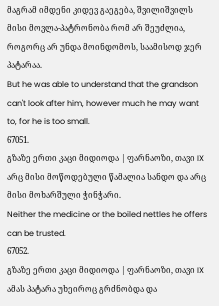მაგრამ იმდენი კიდევ გაეგება, შვილიშვილს მისი მოვლა-პატრონობა რომ არ შეუძლია, როგორც არ უნდა მოინდომოს, საამისოდ ჯერ პატარაა.
But he was able to understand that the grandson can't look after him, however much he may want to, for he is too small.
67051.
გზაზე ერთი კაცი მიდიოდა | ფარნაოზი, თავი IX
არც მისი მოწოდებული წამალია სანდო და არც მისი მოხარშული ჭინჭარი.
Neither the medicine or the boiled nettles he offers can be trusted.
67052.
გზაზე ერთი კაცი მიდიოდა | ფარნაოზი, თავი IX
ამას პატარა უხეიროც გრძნობდა და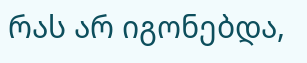რას არ იგონებდა,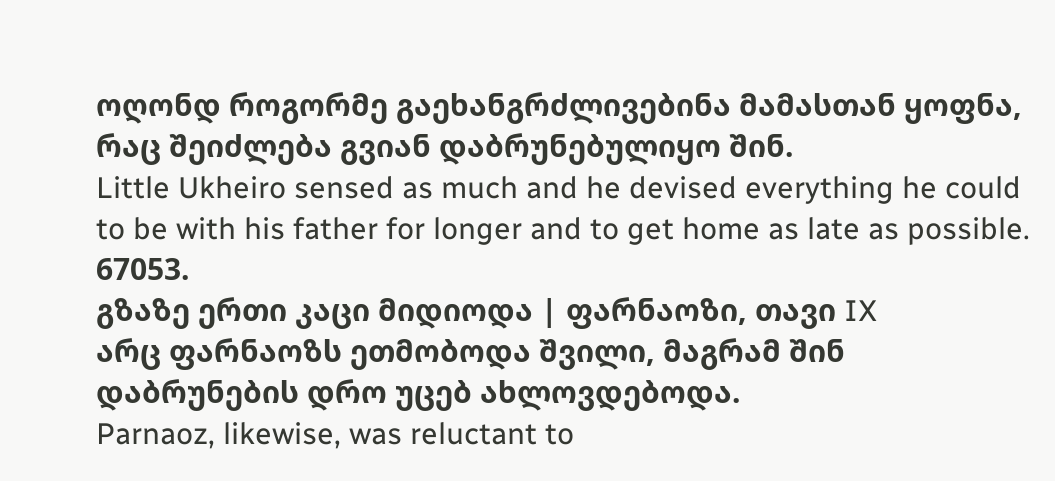ოღონდ როგორმე გაეხანგრძლივებინა მამასთან ყოფნა, რაც შეიძლება გვიან დაბრუნებულიყო შინ.
Little Ukheiro sensed as much and he devised everything he could to be with his father for longer and to get home as late as possible.
67053.
გზაზე ერთი კაცი მიდიოდა | ფარნაოზი, თავი IX
არც ფარნაოზს ეთმობოდა შვილი, მაგრამ შინ დაბრუნების დრო უცებ ახლოვდებოდა.
Parnaoz, likewise, was reluctant to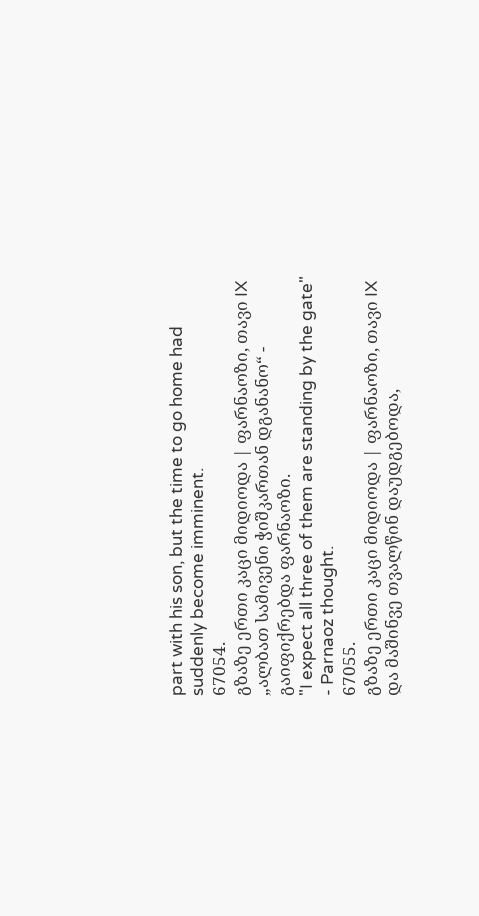part with his son, but the time to go home had suddenly become imminent.
67054.
გზაზე ერთი კაცი მიდიოდა | ფარნაოზი, თავი IX
„ალბათ სამივენი ჭიშკართან დგანანო“ - გაიფიქრებდა ფარნაოზი.
"I expect all three of them are standing by the gate" - Parnaoz thought.
67055.
გზაზე ერთი კაცი მიდიოდა | ფარნაოზი, თავი IX
და მაშინვე თვალწინ დაუდგებოდა,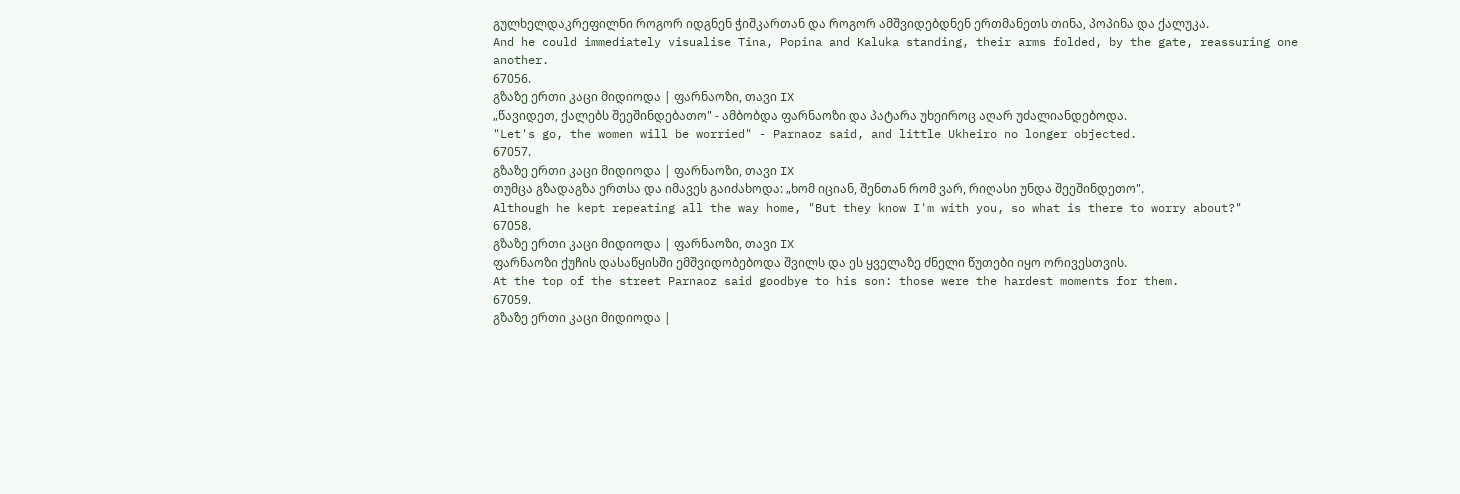გულხელდაკრეფილნი როგორ იდგნენ ჭიშკართან და როგორ ამშვიდებდნენ ერთმანეთს თინა, პოპინა და ქალუკა.
And he could immediately visualise Tina, Popina and Kaluka standing, their arms folded, by the gate, reassuring one another.
67056.
გზაზე ერთი კაცი მიდიოდა | ფარნაოზი, თავი IX
„წავიდეთ, ქალებს შეეშინდებათო" - ამბობდა ფარნაოზი და პატარა უხეიროც აღარ უძალიანდებოდა.
"Let's go, the women will be worried" - Parnaoz said, and little Ukheiro no longer objected.
67057.
გზაზე ერთი კაცი მიდიოდა | ფარნაოზი, თავი IX
თუმცა გზადაგზა ერთსა და იმავეს გაიძახოდა: „ხომ იციან, შენთან რომ ვარ, რიღასი უნდა შეეშინდეთო".
Although he kept repeating all the way home, "But they know I'm with you, so what is there to worry about?"
67058.
გზაზე ერთი კაცი მიდიოდა | ფარნაოზი, თავი IX
ფარნაოზი ქუჩის დასაწყისში ემშვიდობებოდა შვილს და ეს ყველაზე ძნელი წუთები იყო ორივესთვის.
At the top of the street Parnaoz said goodbye to his son: those were the hardest moments for them.
67059.
გზაზე ერთი კაცი მიდიოდა |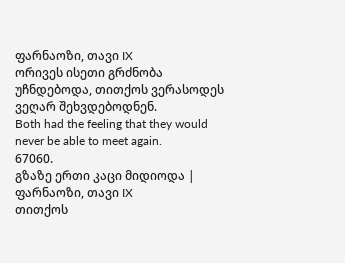ფარნაოზი, თავი IX
ორივეს ისეთი გრძნობა უჩნდებოდა, თითქოს ვერასოდეს ვეღარ შეხვდებოდნენ.
Both had the feeling that they would never be able to meet again.
67060.
გზაზე ერთი კაცი მიდიოდა | ფარნაოზი, თავი IX
თითქოს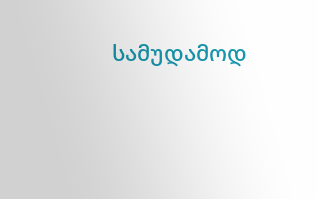სამუდამოდ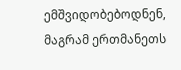ემშვიდობებოდნენ, მაგრამ ერთმანეთს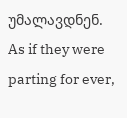უმალავდნენ.
As if they were parting for ever,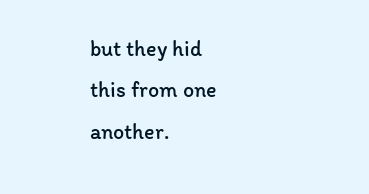but they hid this from one another.